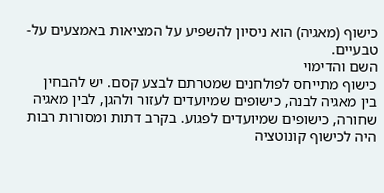כישוף (מאגיה) הוא ניסיון להשפיע על המציאות באמצעים על-טבעיים.
השם והדימוי
כישוף מתייחס לפולחנים שמטרתם לבצע קסם. יש להבחין בין מאגיה לבנה, כישופים שמיועדים לעזור ולהגן, לבין מאגיה שחורה, כישופים שמיועדים לפגוע. בקרב דתות ומסורות רבות היה לכישוף קונוטציה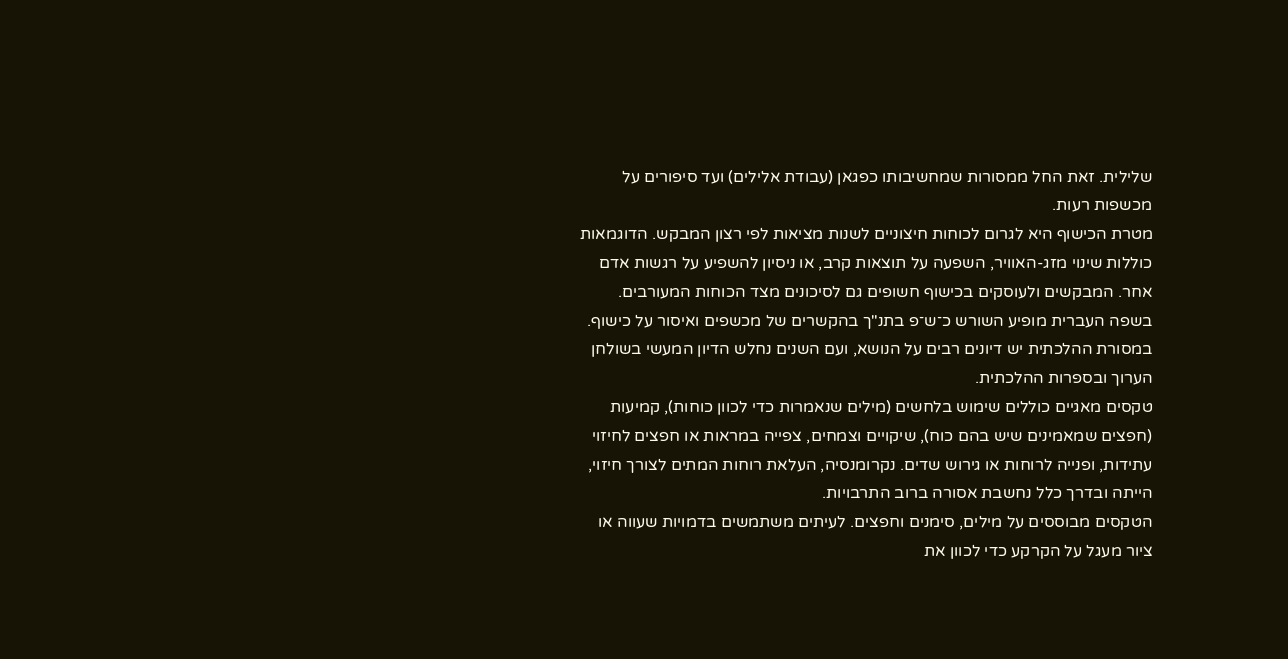שלילית. זאת החל ממסורות שמחשיבותו כפגאן (עבודת אלילים) ועד סיפורים על מכשפות רעות.
מטרת הכישוף היא לגרום לכוחות חיצוניים לשנות מציאות לפי רצון המבקש. הדוגמאות כוללות שינוי מזג-האוויר, השפעה על תוצאות קרב, או ניסיון להשפיע על רגשות אדם אחר. המבקשים ולעוסקים בכישוף חשופים גם לסיכונים מצד הכוחות המעורבים.
בשפה העברית מופיע השורש כ־ש־פ בתנ"ך בהקשרים של מכשפים ואיסור על כישוף. במסורת ההלכתית יש דיונים רבים על הנושא, ועם השנים נחלש הדיון המעשי בשולחן הערוך ובספרות ההלכתית.
טקסים מאגיים כוללים שימוש בלחשים (מילים שנאמרות כדי לכוון כוחות), קמיעות (חפצים שמאמינים שיש בהם כוח), שיקויים וצמחים, צפייה במראות או חפצים לחיזוי עתידות, ופנייה לרוחות או גירוש שדים. נקרומנסיה, העלאת רוחות המתים לצורך חיזוי, הייתה ובדרך כלל נחשבת אסורה ברוב התרבויות.
הטקסים מבוססים על מילים, סימנים וחפצים. לעיתים משתמשים בדמויות שעווה או ציור מעגל על הקרקע כדי לכוון את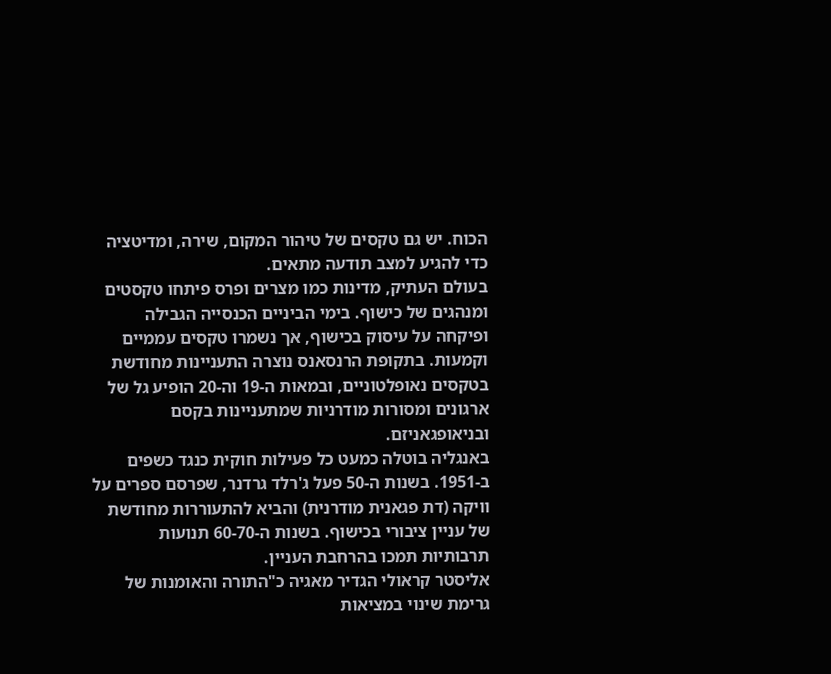הכוח. יש גם טקסים של טיהור המקום, שירה, ומדיטציה כדי להגיע למצב תודעה מתאים.
בעולם העתיק, מדינות כמו מצרים ופרס פיתחו טקסטים ומנהגים של כישוף. בימי הביניים הכנסייה הגבילה ופיקחה על עיסוק בכישוף, אך נשמרו טקסים עממיים וקמעות. בתקופת הרנסאנס נוצרה התעניינות מחודשת בטקסים נאופלטוניים, ובמאות ה-19 וה-20 הופיע גל של ארגונים ומסורות מודרניות שמתעניינות בקסם ובניאופגאניזם.
באנגליה בוטלה כמעט כל פעילות חוקית כנגד כשפים ב-1951. בשנות ה-50 פעל ג'רלד גרדנר, שפרסם ספרים על וויקה (דת פגאנית מודרנית) והביא להתעוררות מחודשת של עניין ציבורי בכישוף. בשנות ה-60-70 תנועות תרבותיות תמכו בהרחבת העניין.
אליסטר קראולי הגדיר מאגיה כ"התורה והאומנות של גרימת שינוי במציאות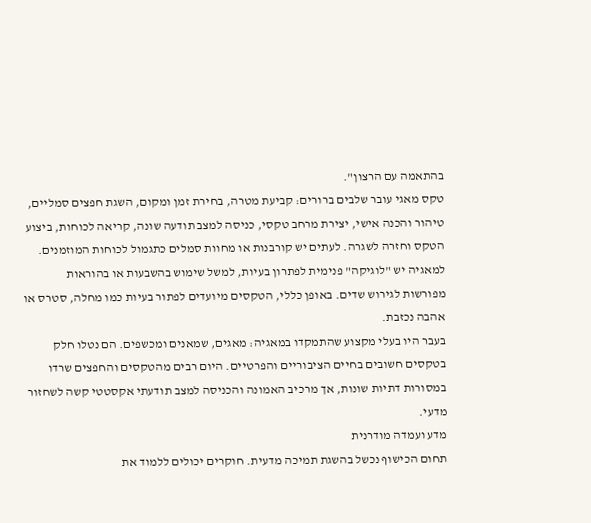בהתאמה עם הרצון".
טקס מאגי עובר שלבים ברורים: קביעת מטרה, בחירת זמן ומקום, השגת חפצים סמליים, טיהור והכנה אישי, יצירת מרחב טקסי, כניסה למצב תודעה שונה, קריאה לכוחות, ביצוע הטקס וחזרה לשגרה. לעתים יש קורבנות או מחוות סמלים כתגמול לכוחות המוזמנים.
למאגיה יש "לוגיקה" פנימית לפתרון בעיות, למשל שימוש בהשבעות או בהוראות מפורשות לגירוש שדים. באופן כללי, הטקסים מיועדים לפתור בעיות כמו מחלה, סטרס או אהבה נכזבת.
בעבר היו בעלי מקצוע שהתמקדו במאגיה: מאגים, שמאנים ומכשפים. הם נטלו חלק בטקסים חשובים בחיים הציבוריים והפרטיים. היום רבים מהטקסים והחפצים שרדו במסורות דתיות שונות, אך מרכיב האמונה והכניסה למצב תודעתי אקסטטי קשה לשחזור מדעי.
מדע ועמדה מודרנית
תחום הכישוף נכשל בהשגת תמיכה מדעית. חוקרים יכולים ללמוד את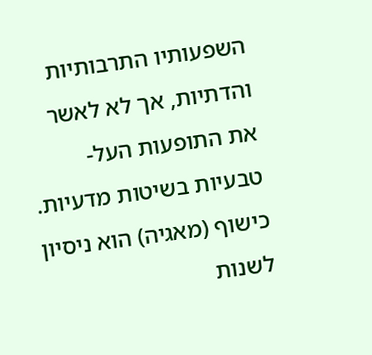השפעותיו התרבותיות והדתיות, אך לא לאשר את התופעות העל-טבעיות בשיטות מדעיות.
כישוף (מאגיה) הוא ניסיון לשנות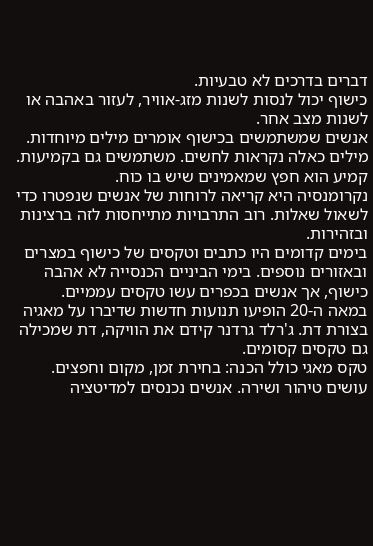דברים בדרכים לא טבעיות.
כישוף יכול לנסות לשנות מזג-אוויר, לעזור באהבה או לשנות מצב אחר.
אנשים שמשתמשים בכישוף אומרים מילים מיוחדות. מילים כאלה נקראות לחשים. משתמשים גם בקמיעות. קמיע הוא חפץ שמאמינים שיש בו כוח.
נקרומנסיה היא קריאה לרוחות של אנשים שנפטרו כדי לשאול שאלות. רוב התרבויות מתייחסות לזה ברצינות ובזהירות.
בימים קדומים היו כתבים וטקסים של כישוף במצרים ובאזורים נוספים. בימי הביניים הכנסייה לא אהבה כישוף, אך אנשים בכפרים עשו טקסים עממיים.
במאה ה-20 הופיעו תנועות חדשות שדיברו על מאגיה בצורת דת. ג'רלד גרדנר קידם את הוויקה, דת שמכילה גם טקסים קסומים.
טקס מאגי כולל הכנה: בחירת זמן, מקום וחפצים. עושים טיהור ושירה. אנשים נכנסים למדיטציה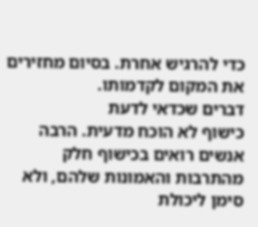כדי להרגיש אחרת. בסיום מחזירים את המקום לקדמותו.
דברים שכדאי לדעת
כישוף לא הוכח מדעית. הרבה אנשים רואים בכישוף חלק מהתרבות והאמונות שלהם, ולא סימן ליכולת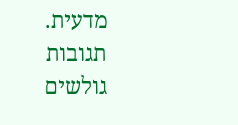מדעית.
תגובות גולשים